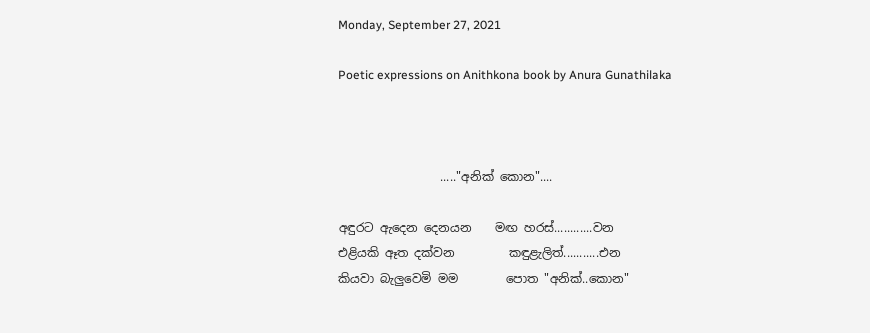Monday, September 27, 2021

Poetic expressions on Anithkona book by Anura Gunathilaka



                 ....."අනික් කොන"....

අඳුරට ඇදෙන දෙනයන    මඟ හරස්............වන
එළියකි ඈත දක්වන         කඳුළැලිත්...........එන
කියවා බැලුවෙමි මම        පොත "අනික්..කොන"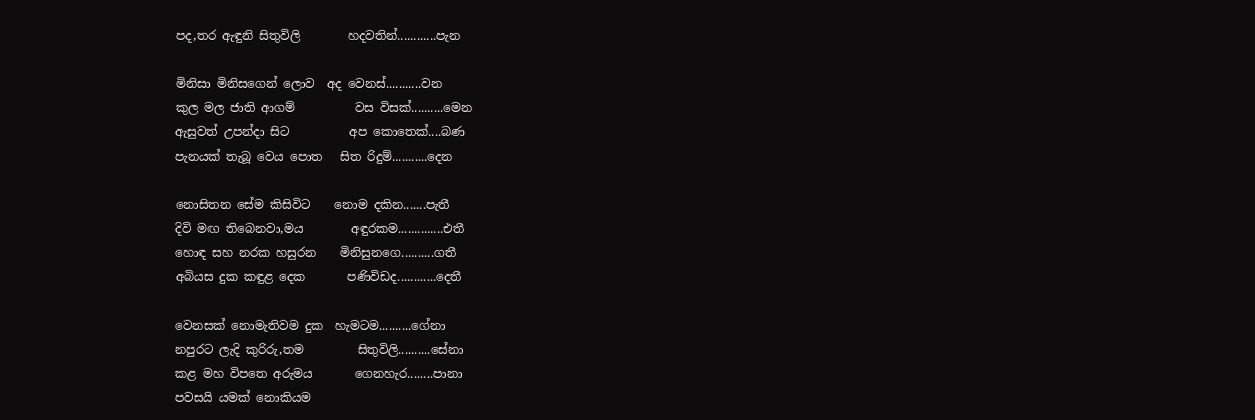පද,තර ඇඳුනි සිතුවිලි        හදවතින්............පැන

මිනිසා මිනිසගෙන් ලොව  අද වෙනස්...........වන
කුල මල ජාති ආගම්          වස විසක්..........මෙන
ඇසුවත් උපන්දා සිට          අප කොතෙක්....බණ
පැනයක් තැබූ වෙය පොත   සිත රිදුම්...........දෙන

නොසිතන සේම කිසිවිට    නොම දකින.......පැතී
දිවි මඟ තිබෙනවා,මය        අඳුරකම..............එතී
හොඳ සහ නරක හසුරන    මිනිසුනගෙ..........ගතී
අබියස දුක කඳුළ දෙක       පණිවිඩද............දෙතී

වෙනසක් නොමැතිවම දුක  හැමටම..........ගේනා
නපුරට ලැදි කුරිරු,තම         සිතුවිලි..........සේනා
කළ මහ විපතෙ අරුමය       ගෙනහැර........පානා
පවසයි යමක් නොකියම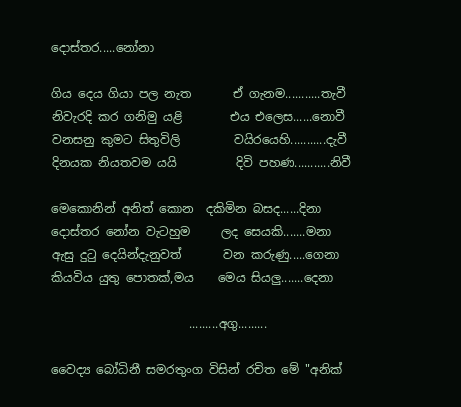දොස්තර.....නෝනා

ගිය දෙය ගියා පල නැත       ඒ ගැනම...........තැවී
නිවැරදි කර ගනිමු යළි        එය එලෙස......නොවී
වනසනු කුමට සිතුවිලි         වයිරයෙහි...........දැවී
දිනයක නියතවම යයි          දිවි පහණ...........නිවී

මෙකොනින් අනිත් කොන  දකිමින බසද......දිනා
දොස්තර නෝන වැටහුම     ලද සෙයකි.......මනා
ඇසු දුටු දෙයින්දැනුවත්       වන කරුණු.....ගෙනා
කියවිය යුතු පොතක්,මය    මෙය සියලු.......දෙනා

                       .........අගු.........

වෛද්‍ය බෝධිනී සමරතුංග විසින් රචිත මේ "අනික්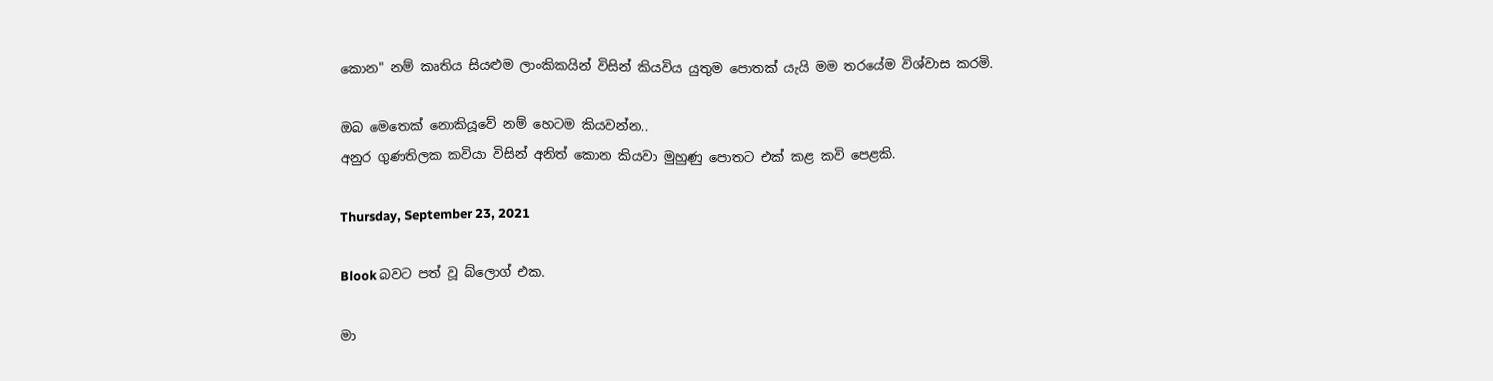කොන" නම් කෘතිය සියළුම ලාංකිකයින් විසින් කියවිය යුතුම පොතක් යැයි මම තරයේම විශ්වාස කරමි.

ඔබ මෙතෙක් නොකියූවේ නම් හෙටම කියවන්න..
අනුර ගුණතිලක කවියා විසින් අනිත් කොන කියවා මුහුණු පොතට එක් කළ කවි පෙළකි.

Thursday, September 23, 2021

Blook බවට පත් වූ බ්ලොග් එක.

මා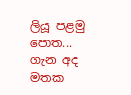ලියූ පළමු පොත... ගැන අද මතක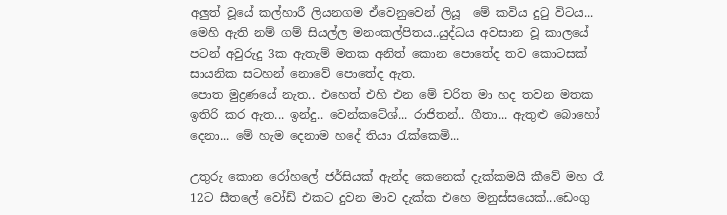අලුත් වූයේ කල්හාරී ලියනගම ඒවෙනුවෙන් ලියූ  මේ කවිය දුටු විටය...
මෙහි ඇති නම් ගම් සියල්ල මනංකල්පිතය..යුද්ධය අවසාන වූ කාලයේ පටන් අවුරුදු 3ක ඇතැම් මතක අනිත් කොන පොතේද තව කොටසක් සායනික සටහන් නොවේ පොතේද ඇත.
පොත මුද්‍රණයේ නැත.. එහෙත් එහි එන මේ චරිත මා හද තවන මතක ඉතිරි කර ඇත... ඉන්දු.. වෙන්කටේශ්... රාජිතන්.. ගීතා... ඇතුළු බොහෝ දෙනා... මේ හැම දෙනාම හදේ තියා රැක්කෙමි...

උතුරු කොන රෝහලේ ජර්සියක් ඇන්ද කෙනෙක් දැක්කමයි කීවේ මහ රෑ 12ට සීතලේ වෝඩ් එකට දුවන මාව දැක්ක එහෙ මනුස්සයෙක්...ඩෙංගු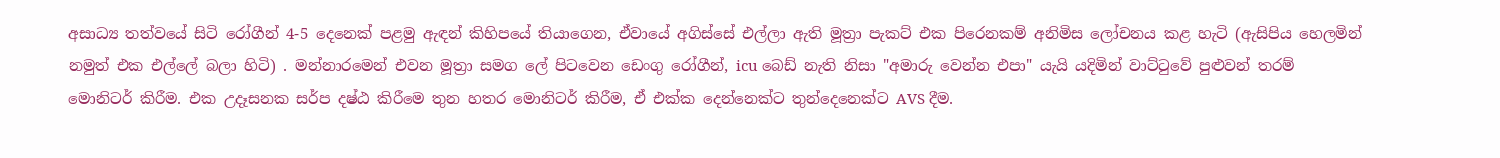අසාධ්‍ය තත්වයේ සිටි රෝගීන් 4-5 දෙනෙක් පළමු ඇඳන් කිහිපයේ තියාගෙන, ඒවායේ අගිස්සේ එල්ලා ඇති මූත්‍රා පැකට් එක පිරෙනකම් අනිමිස ලෝචනය කළ හැටි (ඇසිපිය හෙලමින් නමුත් එක එල්ලේ බලා හිටි) . මන්නාරමෙන් එවන මූත්‍රා සමග ලේ පිටවෙන ඩෙංගු රෝගීන්, icu බෙඩ් නැති නිසා "අමාරු වෙන්න එපා" යැයි යදිමින් වාට්ටුවේ පුළුවන් තරම් මොනිටර් කිරීම. එක උදෑසනක සර්ප දෂ්ඨ කිරීමෙ තුන හතර මොනිටර් කිරීම, ඒ එක්ක දෙන්නෙක්ට තුන්දෙනෙක්ට AVS දීම.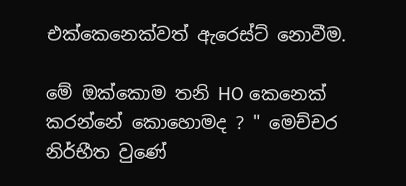එක්කෙනෙක්වත් ඇරෙස්ට් නොවීම.

මේ ඔක්කොම තනි HO කෙනෙක් කරන්නේ කොහොමද ? " මෙච්චර නිර්භීත වුණේ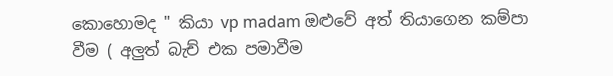කොහොමද " කියා vp madam ඔළුවේ අත් තියාගෙන කම්පා වීම ( අලුත් බැච් එක පමාවීම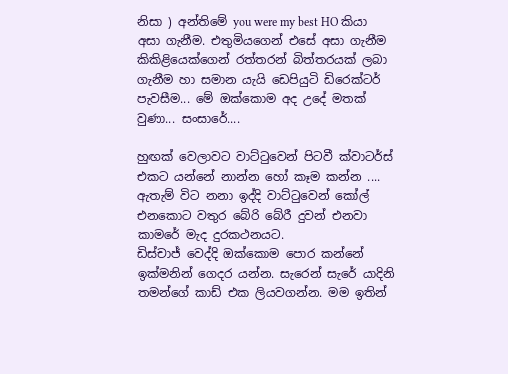නිසා ) අන්තිමේ you were my best HO කියා අසා ගැනීම. එතුමියගෙන් එසේ අසා ගැනීම කිකිළියෙක්ගෙන් රත්තරන් බිත්තරයක් ලබා ගැනීම හා සමාන යැයි ඩෙපියුටි ඩිරෙක්ටර් පැවසීම... මේ ඔක්කොම අද උදේ මතක් වුණා... සංසාරේ....

හුඟක් වෙලාවට වාට්ටුවෙන් පිටවී ක්වාටර්ස් එකට යන්නේ නාන්න හෝ කෑම කන්න .... ඇතැම් විට නනා ඉද්දි වාට්ටුවෙන් කෝල් එනකොට වතුර බේරි බේරී දුවන් එනවා කාමරේ මැද දුරකථනයට.
ඩිස්චාජ් වෙද්දි ඔක්කොම පොර කන්නේ ඉක්මනින් ගෙදර යන්න. සැරෙන් සැරේ යාදිනි තමන්ගේ කාඩ් එක ලියවගන්න. මම ඉතින්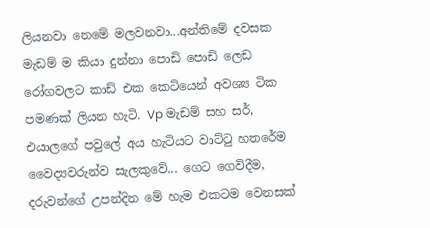ලියනවා නෙමේ මලවනවා...අන්තිමේ දවසක මැඩම් ම කියා දුන්නා පොඩි පොඩි ලෙඩ රෝගවලට කාඩ් එක කෙටියෙන් අවශ්‍ය ටික පමණක් ලියන හැටි. Vp මැඩම් සහ සර්, එයාලගේ පවුලේ අය හැටියට වාට්ටු හතරේම වෛද්‍යවරුන්ව සැලකුවේ... ගෙට ගෙවිදීම, දරුවන්ගේ උපන්දින මේ හැම එකටම වෙනසක්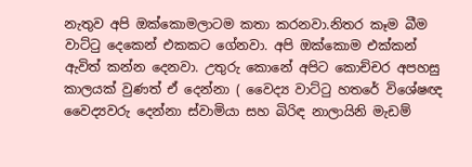නැතුව අපි ඔක්කොමලාටම කතා කරනවා.නිතර කෑම බීම වාට්ටු දෙකෙන් එකකට ගේනවා. අපි ඔක්කොම එක්කන් ඇවිත් කන්න දෙනවා. උතුරු කොනේ අපිට කොච්චර අපහසු කාලයක් වුණත් ඒ දෙන්නා ( වෛද්‍ය වාට්ටු හතරේ විශේෂඥ වෛද්‍යවරු දෙන්නා ස්වාමියා සහ බිරිඳ නාලායිනි මැඩම්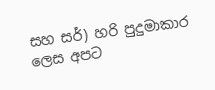සහ සර්) හරි පුදුමාකාර ලෙස අපට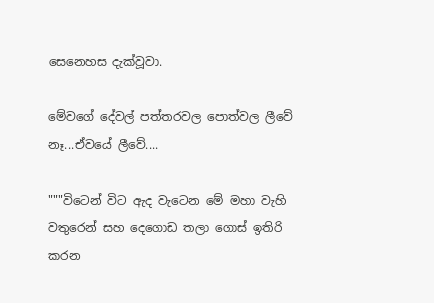සෙනෙහස දැක්වූවා.

මේවගේ දේවල් පත්තරවල පොත්වල ලීවේ නෑ...ඒවයේ ලීවේ....

"""විටෙන් විට ඇද වැටෙන මේ මහා වැහි වතුරෙන් සහ දෙගොඩ තලා ගොස් ඉතිරි කරන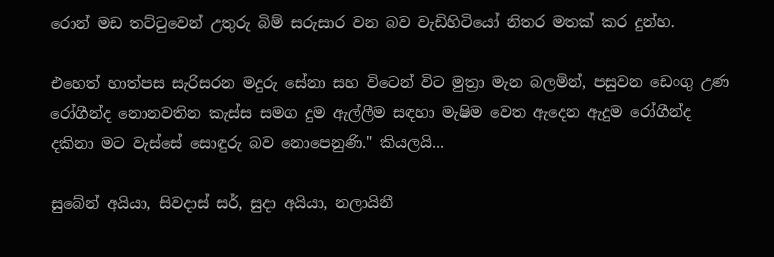රොන් මඩ තට්ටුවෙන් උතුරු බිම් සරුසාර වන බව වැඩිහිටියෝ නිතර මතක් කර දුන්හ.

එහෙත් හාත්පස සැරිසරන මදුරු සේනා සහ විටෙන් විට මුත්‍රා මැන බලමින්, පසුවන ඩෙංගු උණ රෝගීන්ද නොනවතින කැස්ස සමග දුම ඇල්ලීම සඳහා මැෂිම වෙත ඇදෙන ඇදුම රෝගීන්ද දකිනා මට වැස්සේ සොඳුරු බව නොපෙනුණි." කියලයි...

සුබේන් අයියා, සිවදාස් සර්, සුදා අයියා, නලායිනී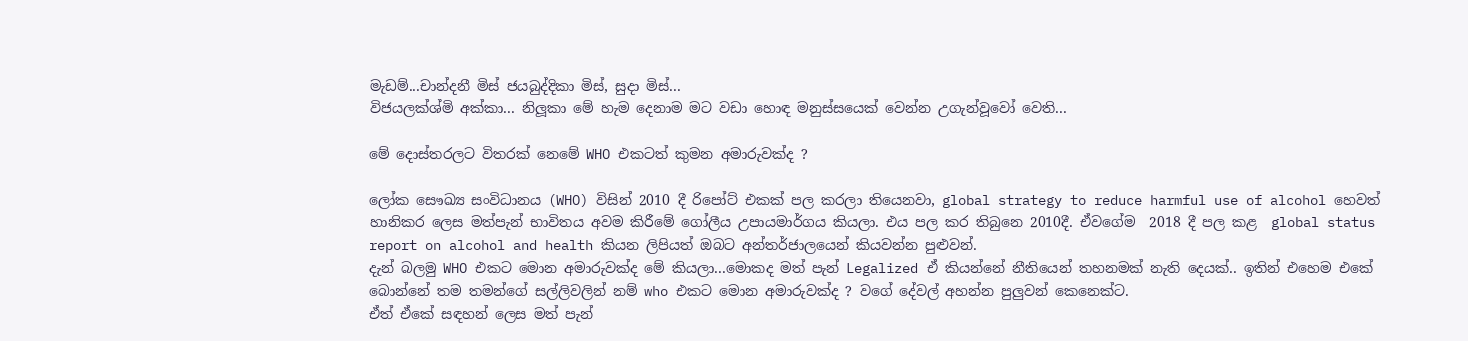මැඩම්...චාන්දනී මිස් ජයබුද්දිකා මිස්, සුදා මිස්...
විජයලක්ශ්මි අක්කා... නිලූකා මේ හැම දෙනාම මට වඩා හොඳ මනුස්සයෙක් වෙන්න උගැන්වූවෝ වෙති...

මේ දොස්තරලට විතරක් නෙමේ WHO එකටත් කුමන අමාරුවක්ද ?

ලෝක සෞඛ්‍ය සංවිධානය (WHO) විසින් 2010 දී රිපෝට් එකක් පල කරලා තියෙනවා, global strategy to reduce harmful use of alcohol හෙවත් හානිකර ලෙස මත්පැන් භාවිතය අවම කිරීමේ ගෝලීය උපායමාර්ගය කියලා. එය පල කර තිබුනෙ 2010දී. ඒවගේම  2018 දී පල කළ  global status report on alcohol and health කියන ලිපියත් ඔබට අන්තර්ජාලයෙන් කියවන්න පුළුවන්.
දැන් බලමු WHO එකට මොන අමාරුවක්ද මේ කියලා...මොකද මත් පැන් Legalized ඒ කියන්නේ නීතියෙන් තහනමක් නැති දෙයක්.. ඉතින් එහෙම එකේ බොන්නේ තම තමන්ගේ සල්ලිවලින් නම් who එකට මොන අමාරුවක්ද ? වගේ දේවල් අහන්න පුලුවන් කෙනෙක්ට.
ඒත් ඒකේ සඳහන් ලෙස මත් පැන්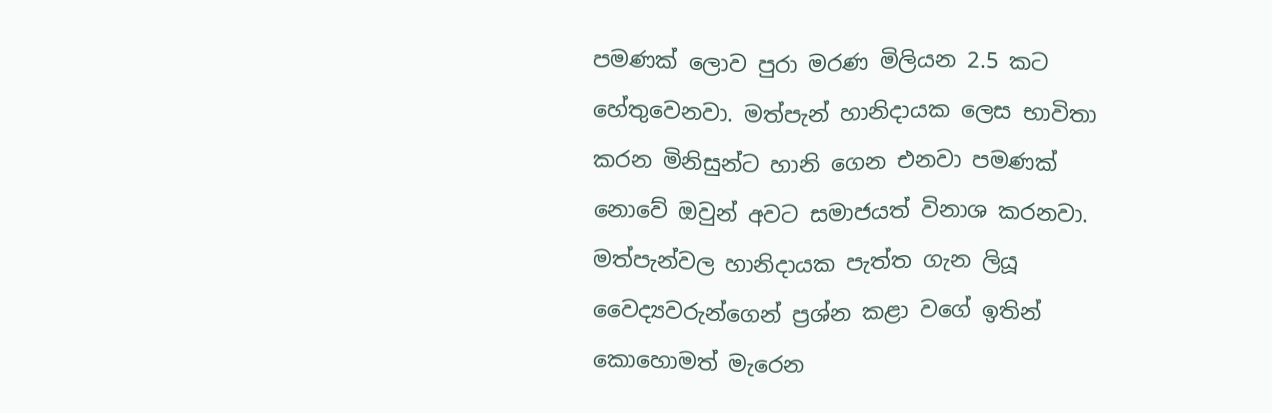පමණක් ලොව පුරා මරණ මිලියන 2.5 කට හේතුවෙනවා. මත්පැන් හානිදායක ලෙස භාවිතා කරන මිනිසුන්ට හානි ගෙන එනවා පමණක් නොවේ ඔවුන් අවට සමාජයත් විනාශ කරනවා.
මත්පැන්වල හානිදායක පැත්ත ගැන ලියූ වෛද්‍යවරුන්ගෙන් ප්‍රශ්න කළා වගේ ඉතින් කොහොමත් මැරෙන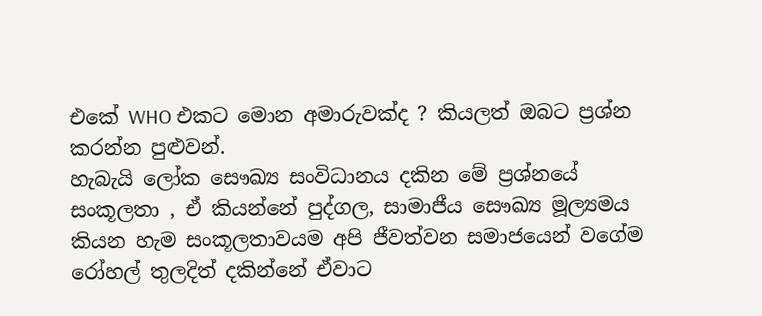එකේ WHO එකට මොන අමාරුවක්ද ? කියලත් ඔබට ප්‍රශ්න කරන්න පුළුවන්.
හැබැයි ලෝක සෞඛ්‍ය සංවිධානය දකින මේ ප්‍රශ්නයේ සංකූලතා , ඒ කියන්නේ පුද්ගල, සාමාජීය සෞඛ්‍ය මූල්‍යමය කියන හැම සංකූලතාවයම අපි ජීවත්වන සමාජයෙන් වගේම රෝහල් තුලදිත් දකින්නේ ඒවාට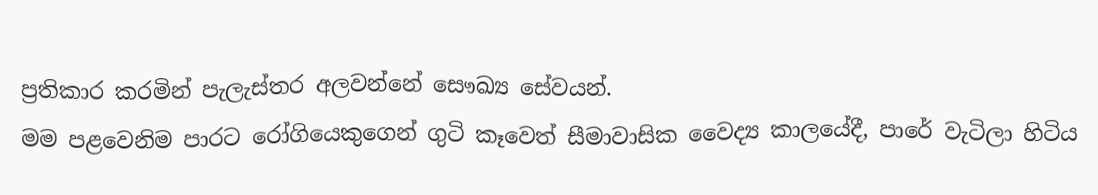ප්‍රතිකාර කරමින් පැලැස්තර අලවන්නේ සෞඛ්‍ය සේවයන්.
මම පළවෙනිම පාරට රෝගියෙකුගෙන් ගුටි කෑවෙත් සීමාවාසික වෛද්‍ය කාලයේදී, පාරේ වැටිලා හිටිය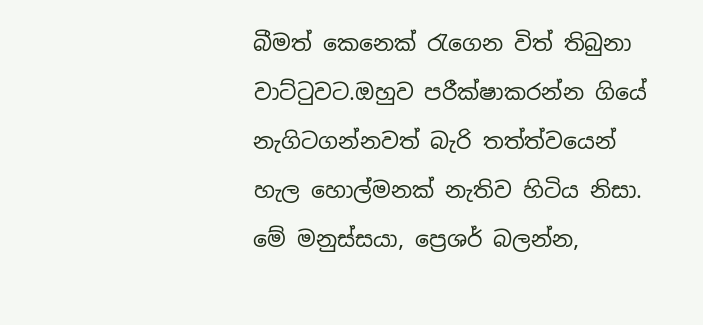බීමත් කෙනෙක් රැගෙන විත් තිබුනා වාට්ටුවට.ඔහුව පරීක්ෂාකරන්න ගියේ නැගිටගන්නවත් බැරි තත්ත්වයෙන් හැල හොල්මනක් නැතිව හිටිය නිසා. මේ මනුස්සයා, ප්‍රෙශර් බලන්න,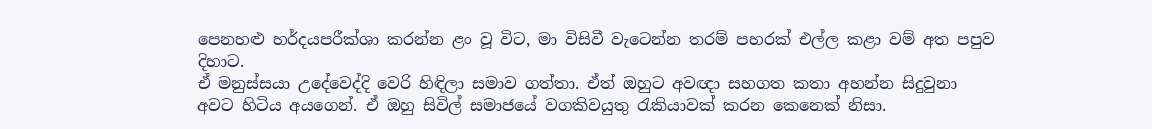පෙනහළු හර්දයපරීක්ශා කරන්න ළං වූ විට, මා විසිවී වැටෙන්න තරම් පහරක් එල්ල කළා වම් අත පපුව දිහාට.
ඒ මනුස්සයා උදේවෙද්දි වෙරි හිඳිලා සමාව ගත්තා. ඒත් ඔහුට අවඥා සහගත කතා අහන්න සිදුවුනා අවට හිටිය අයගෙන්. ඒ ඔහු සිවිල් සමාජයේ වගකිවයුතු ‍රැකියාවක් කරන කෙනෙක් නිසා.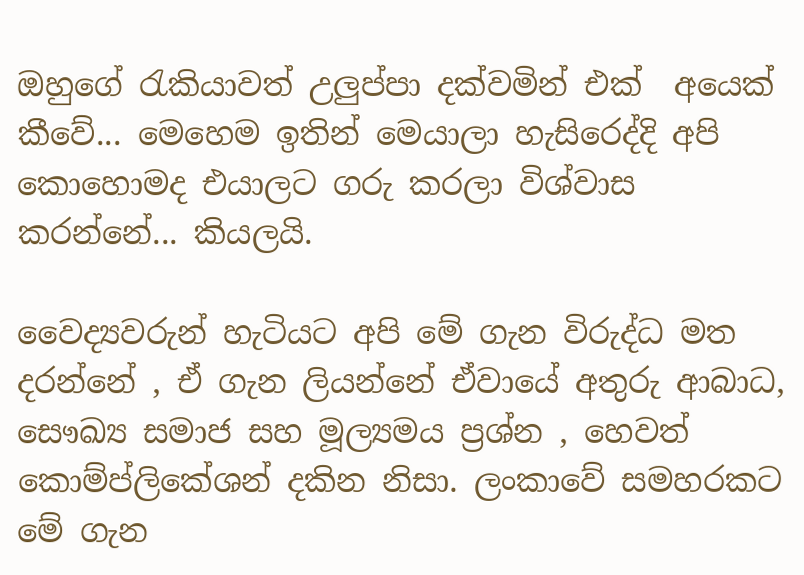ඔහුගේ රැකියාවත් උලුප්පා දක්වමින් එක්  අයෙක් කීවේ... මෙහෙම ඉතින් මෙයාලා හැසිරෙද්දි අපි කොහොමද එයාලට ගරු කරලා විශ්වාස කරන්නේ... කියලයි.

වෛද්‍යවරුන් හැටියට අපි මේ ගැන විරුද්ධ මත දරන්නේ , ඒ ගැන ලියන්නේ ඒවායේ අතුරු ආබාධ, සෞඛ්‍ය සමාජ සහ මූල්‍යමය ප්‍රශ්න , හෙවත් කොම්ප්ලිකේශන් දකින නිසා. ලංකාවේ සමහරකට මේ ගැන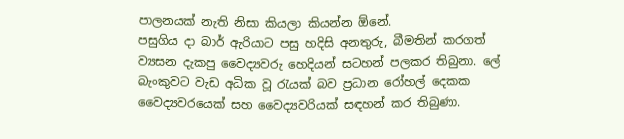පාලනයක් නැති නිසා කියලා කියන්න ඕනේ.
පසුගිය දා බාර් ඇරියාට පසු හදිසි අනතුරු, බීමතින් කරගත් ව්‍යසන දැකපු වෛද්‍යවරු හෙදියන් සටහන් පලකර තිබුනා. ලේ බැංකුවට වැඩ අධික වූ රැයක් බව ප්‍රධාන රෝහල් දෙකක වෛද්‍යවරයෙක් සහ වෛද්‍යවරියක් සඳහන් කර තිබුණා.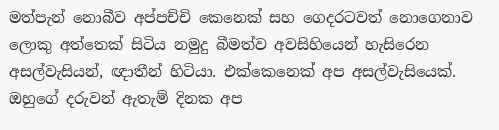මත්පැන් නොබීව අප්පච්චි කෙනෙක් සහ ගෙදරටවත් නොගෙනාව ලොකු අත්තෙක් සිටිය නමුදු බීමත්ව අවසිහියෙන් හැසිරෙන අසල්වැසියන්, ඥාතීන් හිටියා. එක්කෙනෙක් අප අසල්වැසියෙක්. ඔහුගේ දරුවන් ඇතැම් දිනක අප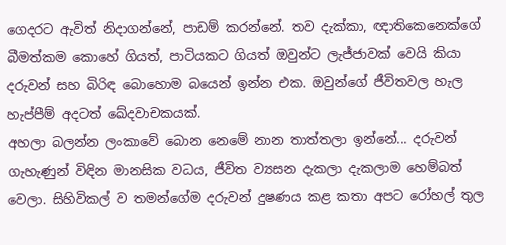ගෙදරට ඇවිත් නිදාගන්නේ, පාඩම් කරන්නේ. තව දැක්කා, ඥාතිකෙනෙක්ගේ බීමත්කම කොහේ ගියත්, පාටියකට ගියත් ඔවුන්ට ලැජ්ජාවක් වෙයි කියා දරුවන් සහ බිරිඳ බොහොම බයෙන් ඉන්න එක. ඔවුන්ගේ ජීවිතවල හැල හැප්පීම් අදටත් ඛේදවාචකයක්.
අහලා බලන්න ලංකාවේ බොන නෙමේ නාන තාත්තලා ඉන්නේ... දරුවන් ගැහැණුන් විඳින මානසික වධය, ජීවිත ව්‍යසන දැකලා දැකලාම හෙම්බත් වෙලා. සිහිවිකල් ව තමන්ගේම දරුවන් දුෂණය කළ කතා අපට රෝහල් තුල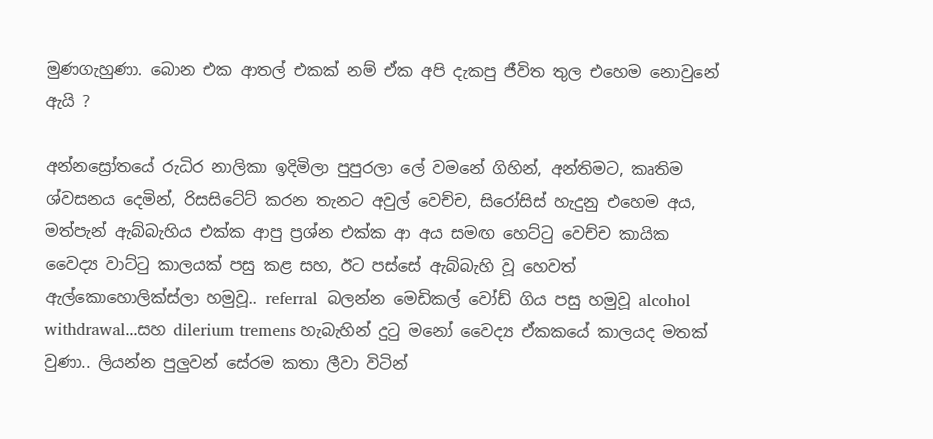මුණගැහුණා. බොන එක ආතල් එකක් නම් ඒක අපි දැකපු ජීවිත තුල එහෙම නොවුනේ ඇයි ?

අන්නස්‍රෝතයේ රුධිර නාලිකා ඉදිමිලා පුපුරලා ලේ වමනේ ගිහින්, අන්තිමට, කෘතිම ශ්වසනය දෙමින්, රිසසිටේට් කරන තැනට අවුල් වෙච්ච, සිරෝසිස් හැදුනු එහෙම අය, මත්පැන් ඇබ්බැහිය එක්ක ආපු ප්‍රශ්න එක්ක ආ අය සමඟ හෙට්ටු වෙච්ච කායික වෛද්‍ය වාට්ටු කාලයක් පසු කළ සහ, ඊට පස්සේ ඇබ්බැහි වූ හෙවත් ඇල්කොහොලික්ස්ලා හමුවූ.. referral  බලන්න මෙඩිකල් වෝඩ් ගිය පසු හමුවූ alcohol withdrawal...සහ dilerium tremens හැබැහින් දුටු මනෝ වෛද්‍ය ඒකකයේ කාලයද මතක් වුණා.. ලියන්න පුලුවන් සේරම කතා ලීවා විටින්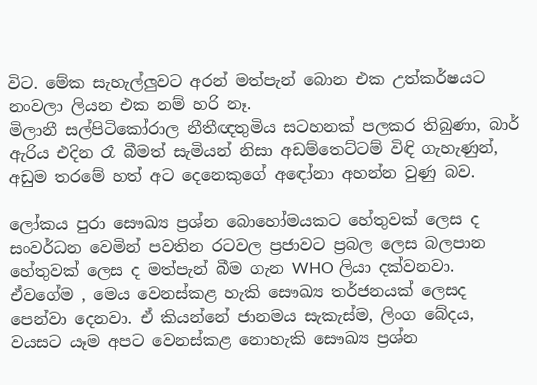විට. මේක සැහැල්ලුවට අරන් මත්පැන් බොන එක උත්කර්ෂයට නංවලා ලියන එක නම් හරි නෑ.
මිලානී සල්පිටිකෝරාල නීතීඥතුමිය සටහනක් පලකර තිබුණා, බාර් ඇරිය එදින රෑ බීමත් සැමියන් නිසා අඩම්තෙට්ටම් විඳි ගැහැණුන්, අඩුම තරමේ හත් අට දෙනෙකුගේ අඳෝනා අහන්න වුණු බව.

ලෝකය පුරා සෞඛ්‍ය ප්‍රශ්න බොහෝමයකට හේතුවක් ලෙස ද සංවර්ධන වෙමින් පවතින රටවල ප්‍රජාවට ප්‍රබල ලෙස බලපාන හේතුවක් ලෙස ද මත්පැන් බීම ගැන WHO ලියා දක්වනවා. ඒවගේම , මෙය වෙනස්කළ හැකි සෞඛ්‍ය තර්ජනයක් ලෙසද පෙන්වා දෙනවා. ඒ කියන්නේ ජානමය සැකැස්ම, ලිංග බේදය, වයසට යෑම අපට වෙනස්කළ නොහැකි සෞඛ්‍ය ප්‍රශ්න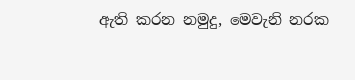ඇති කරන නමුදු, මෙවැනි නරක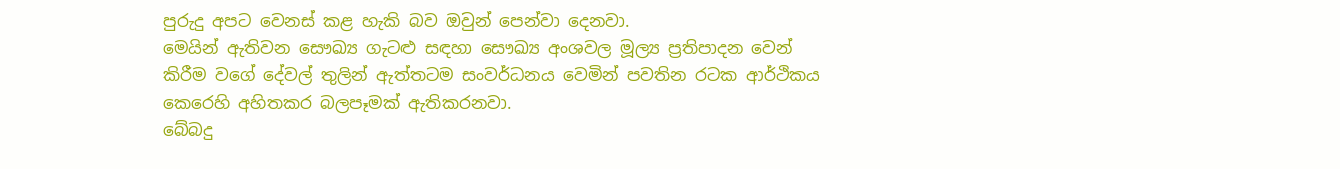පුරුදු අපට වෙනස් කළ හැකි බව ඔවුන් පෙන්වා දෙනවා.
මෙයින් ඇතිවන සෞඛ්‍ය ගැටළු සඳහා සෞඛ්‍ය අංශවල මූල්‍ය ප්‍රතිපාදන වෙන් කිරීම වගේ දේවල් තුලින් ඇත්තටම සංවර්ධනය වෙමින් පවතින රටක ආර්ථිකය කෙරෙහි අහිතකර බලපෑමක් ඇතිකරනවා.
බේබදු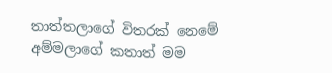තාත්තලාගේ විතරක් නෙමේ අම්මලාගේ කතාත් මම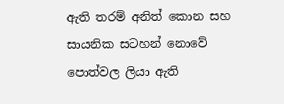ඇති තරම් අනිත් කොන සහ සායනික සටහන් නොවේ පොත්වල ලියා ඇති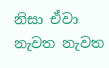නිසා ඒවා නැවත නැවත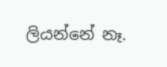ලියන්නේ නෑ.